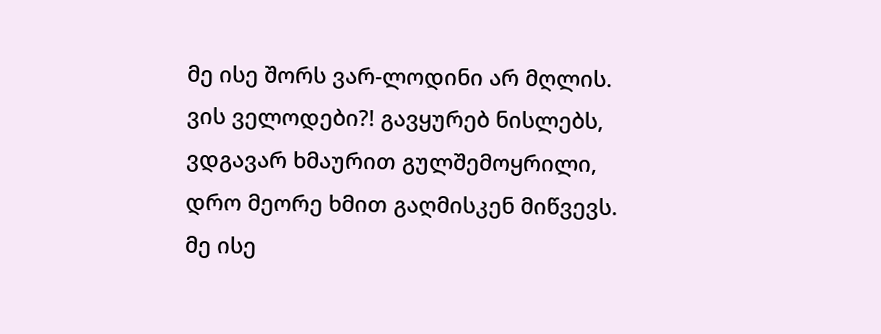მე ისე შორს ვარ-ლოდინი არ მღლის.
ვის ველოდები?! გავყურებ ნისლებს,
ვდგავარ ხმაურით გულშემოყრილი,
დრო მეორე ხმით გაღმისკენ მიწვევს.
მე ისე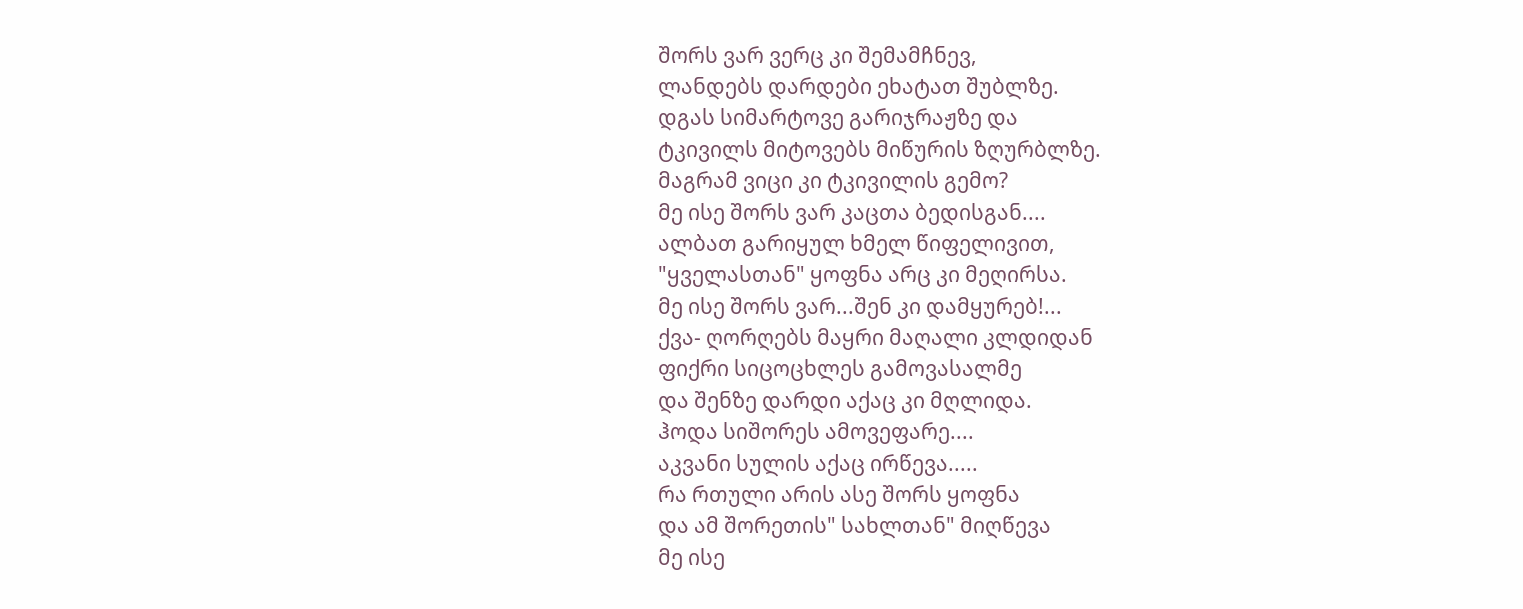შორს ვარ ვერც კი შემამჩნევ,
ლანდებს დარდები ეხატათ შუბლზე.
დგას სიმარტოვე გარიჯრაჟზე და
ტკივილს მიტოვებს მიწურის ზღურბლზე.
მაგრამ ვიცი კი ტკივილის გემო?
მე ისე შორს ვარ კაცთა ბედისგან....
ალბათ გარიყულ ხმელ წიფელივით,
"ყველასთან" ყოფნა არც კი მეღირსა.
მე ისე შორს ვარ...შენ კი დამყურებ!...
ქვა- ღორღებს მაყრი მაღალი კლდიდან
ფიქრი სიცოცხლეს გამოვასალმე
და შენზე დარდი აქაც კი მღლიდა.
ჰოდა სიშორეს ამოვეფარე....
აკვანი სულის აქაც ირწევა.....
რა რთული არის ასე შორს ყოფნა
და ამ შორეთის" სახლთან" მიღწევა
მე ისე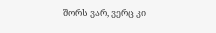შორს ვარ, ვერც კი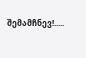შემამჩნევ!.....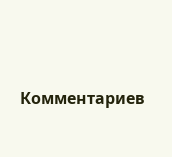Комментариев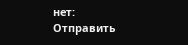нет:
Отправить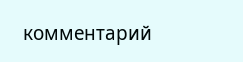комментарий